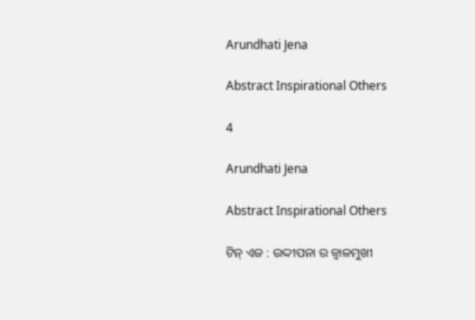Arundhati Jena

Abstract Inspirational Others

4

Arundhati Jena

Abstract Inspirational Others

ଟିନ୍ ଏଜ : ଉଦ୍ଦୀପନା ର ଜ୍ଵାଳମୁଖୀ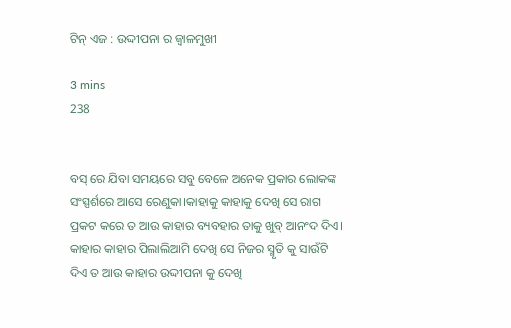ଟିନ୍ ଏଜ : ଉଦ୍ଦୀପନା ର ଜ୍ଵାଳମୁଖୀ

3 mins
238


ବସ୍ ରେ ଯିବା ସମୟରେ ସବୁ ବେଳେ ଅନେକ ପ୍ରକାର ଲୋକଙ୍କ ସଂସ୍ପର୍ଶରେ ଆସେ ରେଣୁକା।କାହାକୁ କାହାକୁ ଦେଖି ସେ ରାଗ ପ୍ରକଟ କରେ ତ ଆଉ କାହାର ବ୍ୟବହାର ତାକୁ ଖୁବ୍ ଆନଂଦ ଦିଏ। କାହାର କାହାର ପିଲାଲିଆମି ଦେଖି ସେ ନିଜର ସ୍ମୃତି କୁ ସାଉଁଟି ଦିଏ ତ ଆଉ କାହାର ଉଦ୍ଦୀପନା କୁ ଦେଖି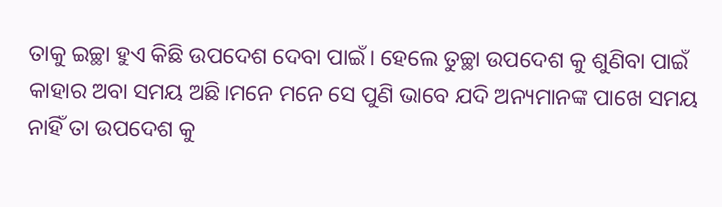ତାକୁ ଇଚ୍ଛା ହୁଏ କିଛି ଉପଦେଶ ଦେବା ପାଇଁ। ହେଲେ ତୁଚ୍ଛା ଉପଦେଶ କୁ ଶୁଣିବା ପାଇଁ କାହାର ଅବା ସମୟ ଅଛି।ମନେ ମନେ ସେ ପୁଣି ଭାବେ ଯଦି ଅନ୍ୟମାନଙ୍କ ପାଖେ ସମୟ ନାହିଁ ତା ଉପଦେଶ କୁ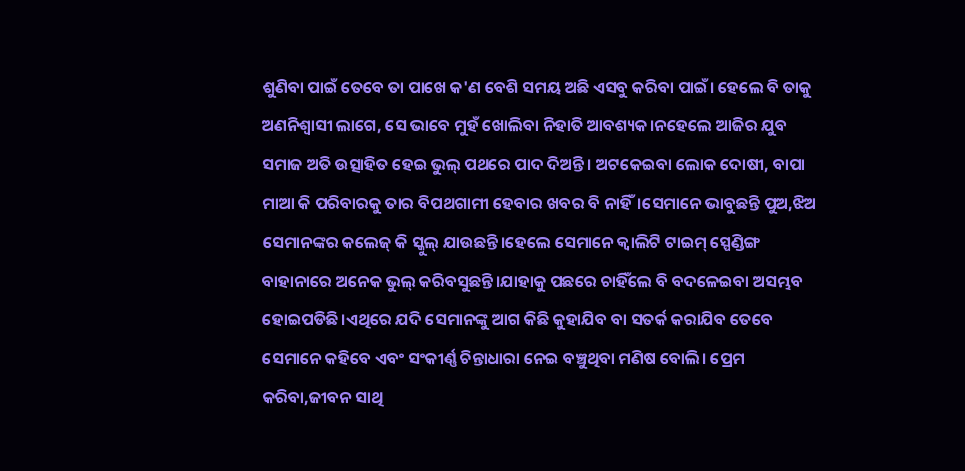ଶୁଣିବା ପାଇଁ ତେବେ ତା ପାଖେ କ'ଣ ବେଶି ସମୟ ଅଛି ଏସବୁ କରିବା ପାଇଁ। ହେଲେ ବି ତାକୁ ଅଣନିଶ୍ୱାସୀ ଲାଗେ, ସେ ଭାବେ ମୁହଁ ଖୋଲିବା ନିହାତି ଆବଶ୍ୟକ।ନହେଲେ ଆଜିର ଯୁବ ସମାଜ ଅତି ଉତ୍ସାହିତ ହେଇ ଭୁଲ୍ ପଥରେ ପାଦ ଦିଅନ୍ତି। ଅଟକେଇବା ଲୋକ ଦୋଷୀ, ବାପା ମାଆ କି ପରିବାରକୁ ତାର ବିପଥଗାମୀ ହେବାର ଖବର ବି ନାହିଁ।ସେମାନେ ଭାବୁଛନ୍ତି ପୁଅ,ଝିଅ ସେମାନଙ୍କର କଲେଜ୍ କି ସ୍କୁଲ୍ ଯାଉଛନ୍ତି।ହେଲେ ସେମାନେ କ୍ୱାଲିଟି ଟାଇମ୍ ସ୍ପେଣ୍ଡିଙ୍ଗ ବାହାନାରେ ଅନେକ ଭୁଲ୍ କରିବସୁଛନ୍ତି।ଯାହାକୁ ପଛରେ ଚାହିଁଲେ ବି ବଦଳେଇବା ଅସମ୍ଭବ ହୋଇପଡିଛି।ଏଥିରେ ଯଦି ସେମାନଙ୍କୁ ଆଗ କିଛି କୁହାଯିବ ବା ସତର୍କ କରାଯିବ ତେବେ ସେମାନେ କହିବେ ଏବଂ ସଂକୀର୍ଣ୍ଣ ଚିନ୍ତାଧାରା ନେଇ ବଞ୍ଚୁଥିବା ମଣିଷ ବୋଲି। ପ୍ରେମ କରିବା,ଜୀବନ ସାଥି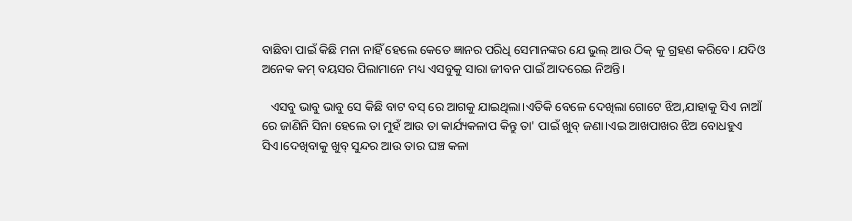ବାଛିବା ପାଇଁ କିଛି ମନା ନାହିଁ ହେଲେ କେତେ ଜ୍ଞାନର ପରିଧି ସେମାନଙ୍କର ଯେ ଭୁଲ୍ ଆଉ ଠିକ୍ କୁ ଗ୍ରହଣ କରିବେ। ଯଦିଓ ଅନେକ କମ୍ ବୟସର ପିଲାମାନେ ମଧ୍ୟ ଏସବୁକୁ ସାରା ଜୀବନ ପାଇଁ ଆଦରେଇ ନିଅନ୍ତି।

   ଏସବୁ ଭାବୁ ଭାବୁ ସେ କିଛି ବାଟ ବସ୍ ରେ ଆଗକୁ ଯାଇଥିଲା।ଏତିକି ବେଳେ ଦେଖିଲା ଗୋଟେ ଝିଅ,ଯାହାକୁ ସିଏ ନାଆଁ ରେ ଜାଣିନି ସିନା ହେଲେ ତା ମୁହଁ ଆଉ ତା କାର୍ଯ୍ୟକଳାପ କିନ୍ତୁ ତା' ପାଇଁ ଖୁବ୍ ଜଣା।ଏଇ ଆଖପାଖର ଝିଅ ବୋଧହୁଏ ସିଏ।ଦେଖିବାକୁ ଖୁବ୍ ସୁନ୍ଦର ଆଉ ତାର ଘଞ୍ଚ କଳା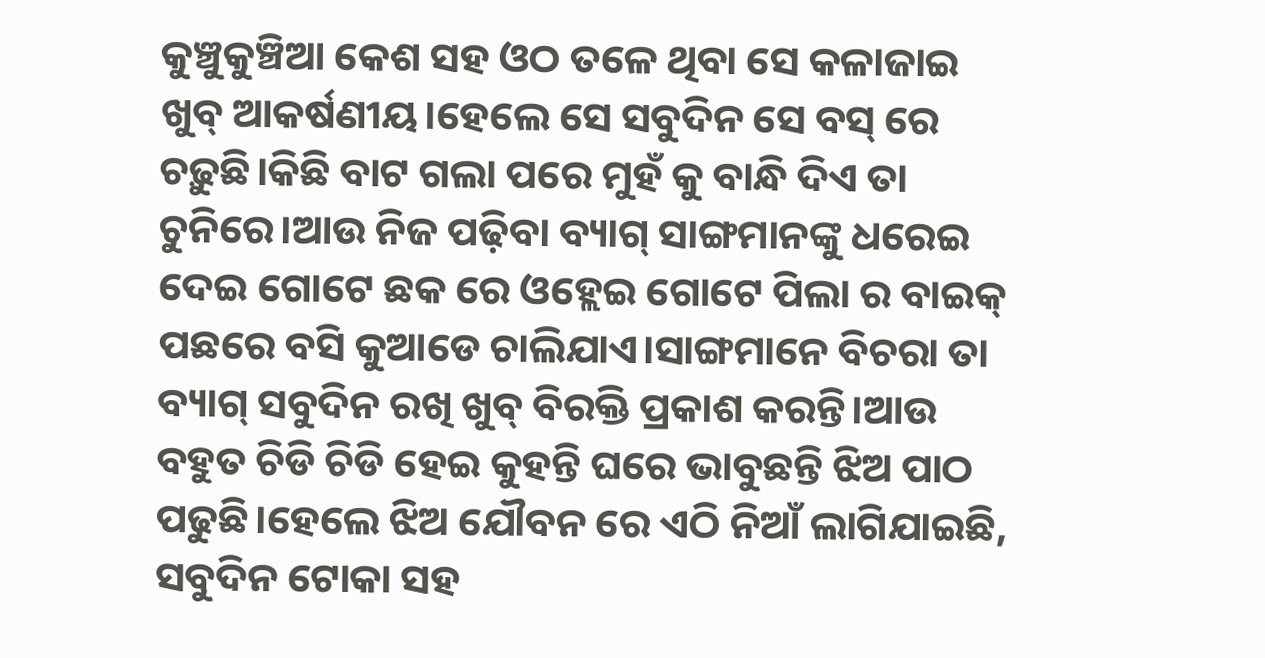କୁଞ୍ଚୁକୁଞ୍ଚିଆ କେଶ ସହ ଓଠ ତଳେ ଥିବା ସେ କଳାଜାଇ ଖୁବ୍ ଆକର୍ଷଣୀୟ।ହେଲେ ସେ ସବୁଦିନ ସେ ବସ୍ ରେ ଚଢ଼ୁଛି।କିଛି ବାଟ ଗଲା ପରେ ମୁହଁ କୁ ବାନ୍ଧି ଦିଏ ତା ଚୁନିରେ।ଆଉ ନିଜ ପଢ଼ିବା ବ୍ୟାଗ୍ ସାଙ୍ଗମାନଙ୍କୁ ଧରେଇ ଦେଇ ଗୋଟେ ଛକ ରେ ଓହ୍ଲେଇ ଗୋଟେ ପିଲା ର ବାଇକ୍ ପଛରେ ବସି କୁଆଡେ ଚାଲିଯାଏ।ସାଙ୍ଗମାନେ ବିଚରା ତା ବ୍ୟାଗ୍ ସବୁଦିନ ରଖି ଖୁବ୍ ବିରକ୍ତି ପ୍ରକାଶ କରନ୍ତି।ଆଉ ବହୁତ ଚିଡି ଚିଡି ହେଇ କୁହନ୍ତି ଘରେ ଭାବୁଛନ୍ତି ଝିଅ ପାଠ ପଢୁଛି।ହେଲେ ଝିଅ ଯୌବନ ରେ ଏଠି ନିଆଁ ଲାଗିଯାଇଛି, ସବୁଦିନ ଟୋକା ସହ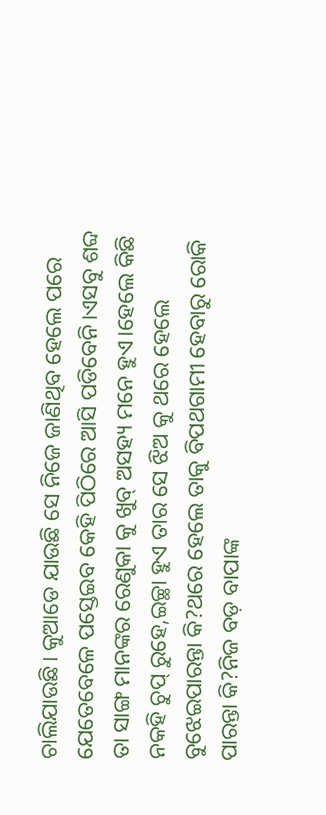ଚାଲିଯାଉଛି। କୁଆଡେ ଯାଉଛି ସେ ନିଜେ ଜାଣିଥିବ ହେଲେ ପରେ ଯେତେବେଳେ ପସ୍ତେଇବ କେହି ପିଠିରେ ଆସି ପଡିବେନି।ଏସବୁ ଶବ୍ଦ ତା ସାଙ୍ଗ ମାନଙ୍କର ରେଣୁକା କୁ ଖୁବ୍ ଅସହ୍ୟ ମନେ ହୁଏ।ହେଲେ କିଛି ନକହି ଚୁପ୍ ରୁହେ,ଇଚ୍ଛା ହୁଏ ତାର ସେ ଝିଅ କୁ ଥରେ ହେଲେ ବୁଝେଇପାରନ୍ତା କି?ଥରେ ହେଲେ ତାକୁ ବିପଥଗାମୀ ହେବାରୁ ରୋକି ପାରନ୍ତା କି?ନିଜ ବଡ଼ ବାପାଙ୍କ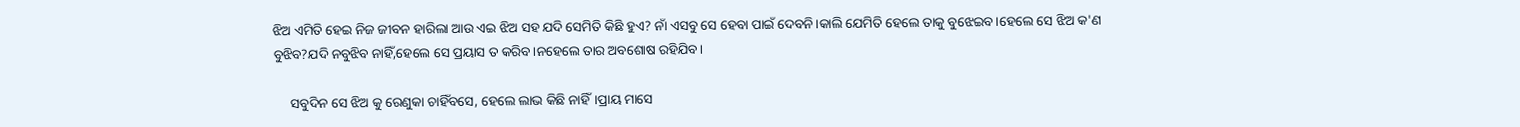ଝିଅ ଏମିତି ହେଇ ନିଜ ଜୀବନ ହାରିଲା ଆଉ ଏଇ ଝିଅ ସହ ଯଦି ସେମିତି କିଛି ହୁଏ? ନାଁ ଏସବୁ ସେ ହେବା ପାଇଁ ଦେବନି।କାଲି ଯେମିତି ହେଲେ ତାକୁ ବୁଝେଇବ।ହେଲେ ସେ ଝିଅ କ'ଣ ବୁଝିବ?ଯଦି ନବୁଝିବ ନାହିଁ,ହେଲେ ସେ ପ୍ରୟାସ ତ କରିବ।ନହେଲେ ତାର ଅବଶୋଷ ରହିଯିବ।

     ସବୁଦିନ ସେ ଝିଅ କୁ ରେଣୁକା ଚାହିଁବସେ, ହେଲେ ଲାଭ କିଛି ନାହିଁ।ପ୍ରାୟ ମାସେ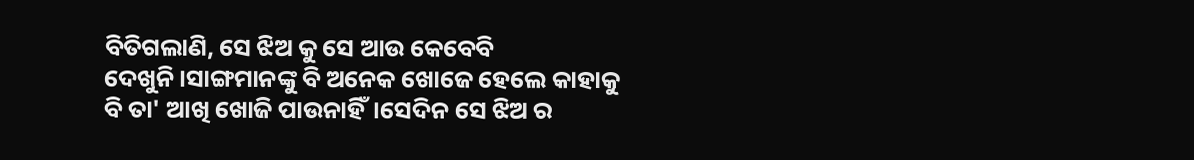ବିତିଗଲାଣି, ସେ ଝିଅ କୁ ସେ ଆଉ କେବେବି ଦେଖୁନି।ସାଙ୍ଗମାନଙ୍କୁ ବି ଅନେକ ଖୋଜେ ହେଲେ କାହାକୁ ବି ତା' ଆଖି ଖୋଜି ପାଉନାହିଁ।ସେଦିନ ସେ ଝିଅ ର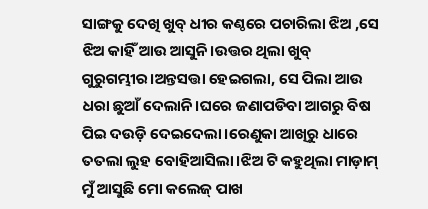ସାଙ୍ଗକୁ ଦେଖି ଖୁବ୍ ଧୀର କଣ୍ଠରେ ପଚାରିଲା ଝିଅ ,ସେ ଝିଅ କାହିଁ ଆଉ ଆସୁନି।ଉତ୍ତର ଥିଲା ଖୁବ୍ ଗୁରୁଗମ୍ଭୀର।ଅନ୍ତସତ୍ତା ହେଇଗଲା, ସେ ପିଲା ଆଉ ଧରା ଛୁଆଁ ଦେଲାନି।ଘରେ ଜଣାପଡିବା ଆଗରୁ ବିଷ ପିଇ ଦଉଡ଼ି ଦେଇଦେଲା।ରେଣୁକା ଆଖିରୁ ଧାରେ ତତଲା ଲୁହ ବୋହିଆସିଲା।ଝିଅ ଟି କହୁଥିଲା ମାଡ଼ାମ୍ ମୁଁ ଆସୁଛି ମୋ କଲେଜ୍ ପାଖ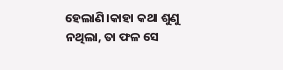ହେଲାଣି।କାହା କଥା ଶୁଣୁ ନଥିଲା, ତା ଫଳ ସେ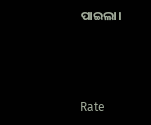ପାଇଲା।



Rate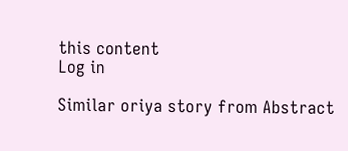this content
Log in

Similar oriya story from Abstract